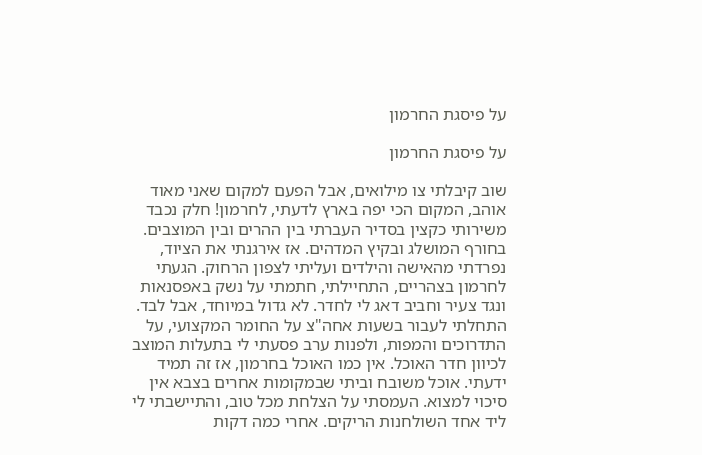על פיסגת החרמון

על פיסגת החרמון

שוב קיבלתי צו מילואים, אבל הפעם למקום שאני מאוד אוהב, המקום הכי יפה בארץ לדעתי, לחרמון! חלק נכבד משירותי כקצין בסדיר העברתי בין ההרים ובין המוצבים. בחורף המושלג ובקיץ המדהים. אז אירגנתי את הציוד, נפרדתי מהאישה והילדים ועליתי לצפון הרחוק. הגעתי לחרמון בצהריים, התחיילתי, חתמתי על נשק באפסנאות ונגד צעיר וחביב דאג לי לחדר. לא גדול במיוחד, אבל לבד. התחלתי לעבור בשעות אחה"צ על החומר המקצועי, על התדרוכים והמפות, ולפנות ערב פסעתי לי בתעלות המוצב לכיוון חדר האוכל. אין כמו האוכל בחרמון, אז זה תמיד ידעתי. אוכל משובח וביתי שבמקומות אחרים בצבא אין סיכוי למצוא. העמסתי על הצלחת מכל טוב, והתיישבתי לי ליד אחד השולחנות הריקים. אחרי כמה דקות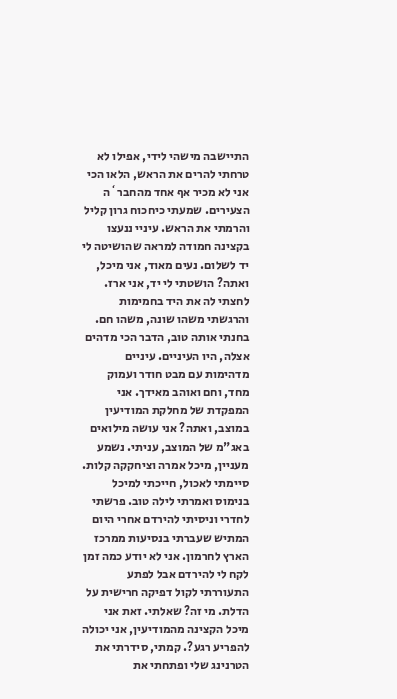התיישבה מישהי לידי, אפילו לא טרחתי להרים את הראש, הלאו הכי אני לא מכיר אף אחד מהחבר`ה הצעירים. שמעתי כיחכוח גרון קליל והרמתי את הראש. עיניי ננעצו בקצינה חמודה למראה שהושיטה לי יד לשלום. נעים מאוד, אני מיכל, ואתה? הושטתי לי יד, אני ארז. לחצתי לה את היד בחמימות והרגשתי משהו שונה, משהו חם. בחנתי אותה טוב, הדבר הכי מדהים אצלה, היו העיניים. עיניים מדהימות עם מבט חודר ועמוק מחד, וחם ואוהב מאידך. אני המפקדת של מחלקת המודיעין במוצב, ואתה? אני עושה מילואים באג"מ של המוצב, עניתי. נשמע מעניין, מיכל אמרה וציחקקה קלות. סיימתי לאכול, חייכתי למיכל בנימוס ואמרתי לילה טוב. פרשתי לחדרי וניסיתי להירדם אחרי היום המתיש שעברתי בנסיעות ממרכז הארץ לחרמון. אני לא יודע כמה זמן לקח לי להירדם אבל לפתע התעוררתי לקול דפיקה חרישית על הדלת. מי זה? שאלתי. זאת אני מיכל הקצינה מהמודיעין, אני יכולה להפריע רגע?. קמתי, סידרתי את הטרנינג שלי ופתחתי את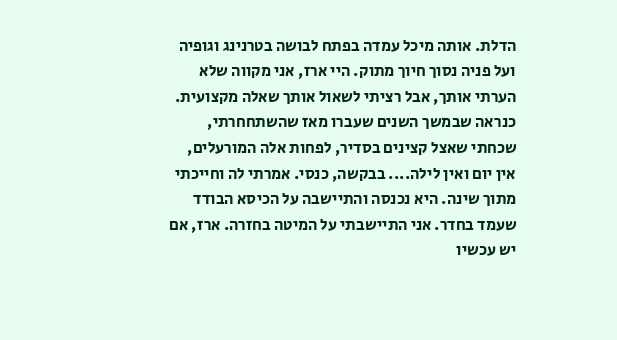הדלת. אותה מיכל עמדה בפתח לבושה בטרנינג וגופיה ועל פניה נסוך חיוך מתוק. היי ארז, אני מקווה שלא הערתי אותך, אבל רציתי לשאול אותך שאלה מקצועית. כנראה שבמשך השנים שעברו מאז שהשתחחרתי, שכחתי שאצל קצינים בסדיר, לפחות אלה המורעלים, אין יום ואין לילה.... בבקשה, כנסי. אמרתי לה וחייכתי מתוך שינה. היא נכנסה והתיישבה על הכיסא הבודד שעמד בחדר. אני התיישבתי על המיטה בחזרה. ארז, אם יש עכשיו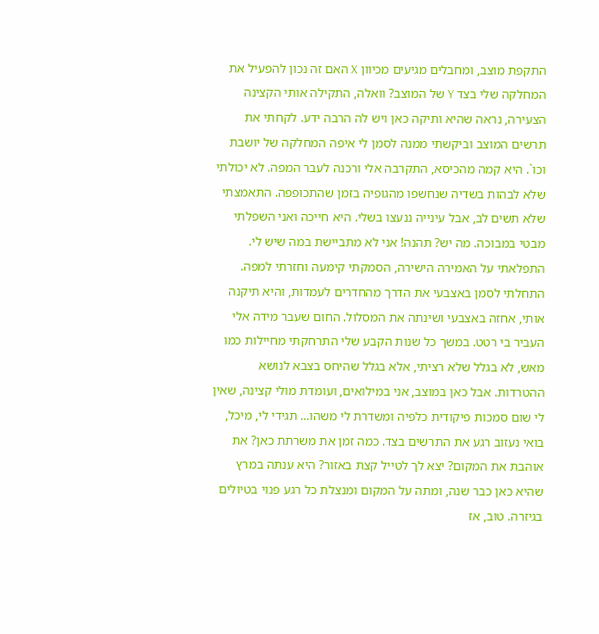התקפת מוצב, ומחבלים מגיעים מכיוון X האם זה נכון להפעיל את המחלקה שלי בצד Y של המוצב? וואלה, התקילה אותי הקצינה הצעירה, נראה שהיא ותיקה כאן ויש לה הרבה ידע. לקחתי את תרשים המוצב וביקשתי ממנה לסמן לי איפה המחלקה של יושבת וכו`. היא קמה מהכיסא, התקרבה אלי ורכנה לעבר המפה. לא יכולתי שלא לבהות בשדיה שנחשפו מהגופיה בזמן שהתכופפה. התאמצתי שלא תשים לב, אבל עינייה ננעצו בשלי. היא חייכה ואני השפלתי מבטי במבוכה. מה יש? תהנה! אני לא מתביישת במה שיש לי. התפלאתי על האמירה הישירה, הסמקתי קימעה וחזרתי למפה. התחלתי לסמן באצבעי את הדרך מהחדרים לעמדות, והיא תיקנה אותי, אחזה באצבעי ושינתה את המסלול. החום שעבר מידה אלי העביר בי רטט. במשך כל שנות הקבע שלי התרחקתי מחיילות כמו מאש, לא בגלל שלא רציתי, אלא בגלל שהיחס בצבא לנושא ההטרדות. אבל כאן במוצב, אני במילואים, ועומדת מולי קצינה, שאין לי שום סמכות פיקודית כלפיה ומשדרת לי משהו... תגידי לי, מיכל, בואי נעזוב רגע את התרשים בצד. כמה זמן את משרתת כאן? את אוהבת את המקום? יצא לך לטייל קצת באזור? היא ענתה במרץ שהיא כאן כבר שנה, ומתה על המקום ומנצלת כל רגע פנוי בטיולים בגיזרה. טוב, אז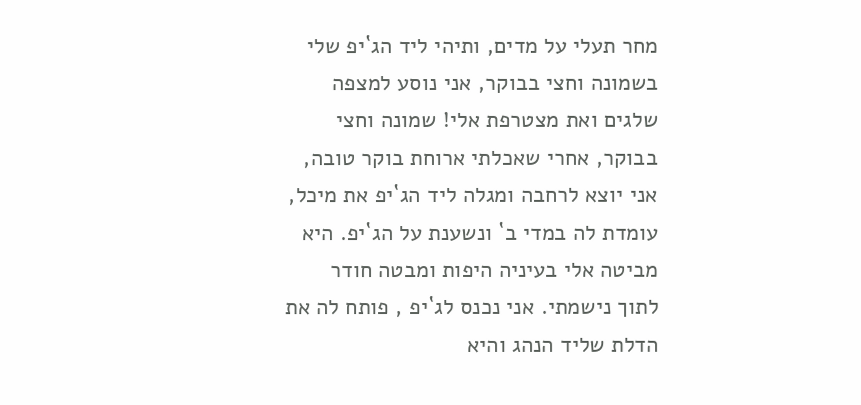מחר תעלי על מדים, ותיהי ליד הג`יפ שלי בשמונה וחצי בבוקר, אני נוסע למצפה שלגים ואת מצטרפת אלי! שמונה וחצי בבוקר, אחרי שאכלתי ארוחת בוקר טובה, אני יוצא לרחבה ומגלה ליד הג`יפ את מיכל, עומדת לה במדי ב` ונשענת על הג`יפ. היא מביטה אלי בעיניה היפות ומבטה חודר לתוך נישמתי. אני נכנס לג`יפ , פותח לה את הדלת שליד הנהג והיא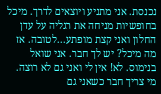נכנסת. אני מתניע ויוצאים לדרך. מיכל בחופשיות מניחה את רגליה על עדן החלון ואני קצת מופתע...לטובה. אז מה מיכל? יש לך חבר. אני שואל בנימוס. לא! אין לי ואני גם לא רוצה. מי צריך חבר כשאני גם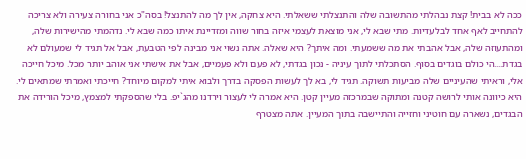ככה לא בבית! קצת נבהלתי מהתשובה שלה והתנצלתי ששאלתי. היא צחקה, אין לך מה להתנצל! בסה"כ אני בחורה צעירה ולא צריכה להתחייב לאף אחד לבלעדיות. מתי שבא לי, אני מוצאת לעצמי איזה בחור שווה ומזדיינת איתו כמה שבא לי. נדהמתי מהישירות שלה, ומהתעוזה שלה, אבל אהבתי את מה ששמעתי. ומה איתך? היא שאלה. אתה נשוי אני מבינה לפי הטבעת, אבל אל תגיד לי שמעולם לא בגדת....הי כולם בוגדים בסוף. הסתכלתי לתוך עיניה - נכון בגדתי, לא פעם ולא פעמיים, אבל את אישתי אני אוהב יותר מכל. מיכל חייכה אלי, וראיתי שהעיניים שלה מביעות תשוקה. תגיד לי, בא לך לעשות הפסקה בדרך ולבוא איתי למקום מיוחד? חייכתי ואמרתי שמתאים לי. היא כיוונה אותי לרושה קטנה ומתוקה שבמרכזה מעיין קטן. היא אמרה לי לעצור וירדנו מהג`יפ. בלי שהספקתי למצמץ, מיכל הורידה את הבגדים, נשארה עם חוטיני וחזייה והתיישבה בתוך המעיין. אתה מצטרף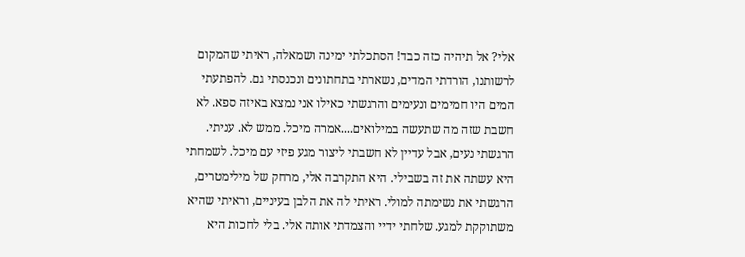אלי? אל תיהיה כזה כבד! הסתכלתי ימינה ושמאלה, ראיתי שהמקום לרשותנו, הורדתי המדים, נשארתי בתחתונים ונכנסתי גם. להפתעתי המים היו חמימים ונעימים והרגשתי כאילו אני נמצא באיזה ספא. לא חשבת שזה מה שתעשה במילואים....אמרה מיכל. ממש לא. עניתי. הרגשתי נעים, אבל עדיין לא חשבתי ליצור מגע פיזי עם מיכל. לשמחתי היא עשתה את זה בשבילי. היא התקרבה אלי, מרחק של מילימטרים, הרגשתי את נשימתה למולי. ראיתי לה את הלבן בעיניים, וראיתי שהיא משתוקקת למגע. שלחתי ידיי והצמדתי אותה אלי. בלי לחכות היא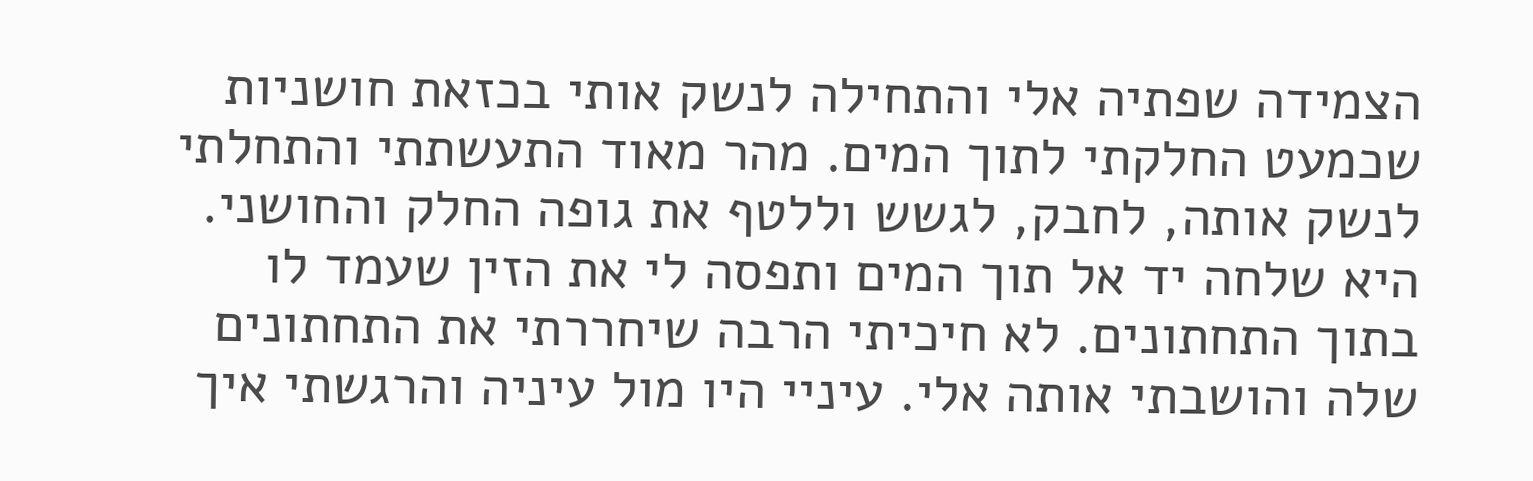הצמידה שפתיה אלי והתחילה לנשק אותי בכזאת חושניות שכמעט החלקתי לתוך המים. מהר מאוד התעשתתי והתחלתי לנשק אותה, לחבק, לגשש וללטף את גופה החלק והחושני. היא שלחה יד אל תוך המים ותפסה לי את הזין שעמד לו בתוך התחתונים. לא חיכיתי הרבה שיחררתי את התחתונים שלה והושבתי אותה אלי. עיניי היו מול עיניה והרגשתי איך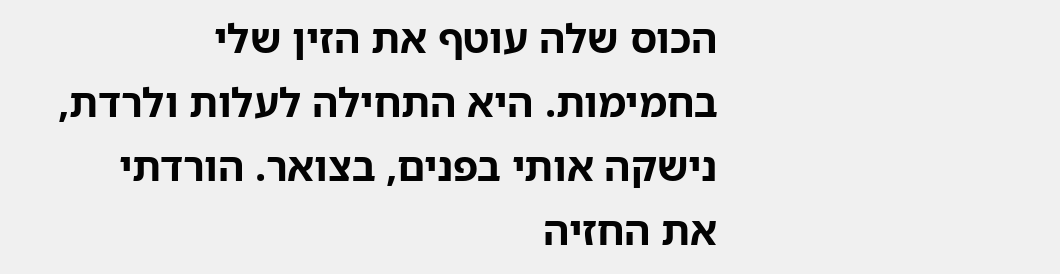הכוס שלה עוטף את הזין שלי בחמימות. היא התחילה לעלות ולרדת, נישקה אותי בפנים, בצואר. הורדתי את החזיה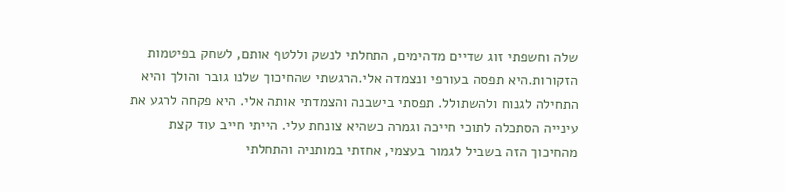שלה וחשפתי זוג שדיים מדהימים, התחלתי לנשק וללטף אותם, לשחק בפיטמות הזקורות.היא תפסה בעורפי ונצמדה אלי.הרגשתי שהחיכוך שלנו גובר והולך והיא התחילה לגנוח ולהשתולל. תפסתי בישבנה והצמדתי אותה אלי. היא פקחה לרגע את עינייה הסתכלה לתוכי חייכה וגמרה כשהיא צונחת עלי. הייתי חייב עוד קצת מהחיכוך הזה בשביל לגמור בעצמי, אחזתי במותניה והתחלתי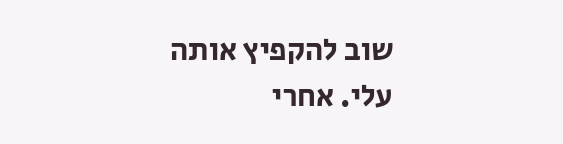שוב להקפיץ אותה עלי. אחרי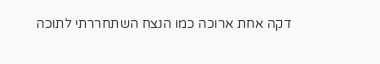דקה אחת ארוכה כמו הנצח השתחררתי לתוכה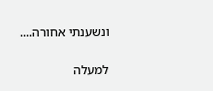ונשענתי אחורה....

למעלה